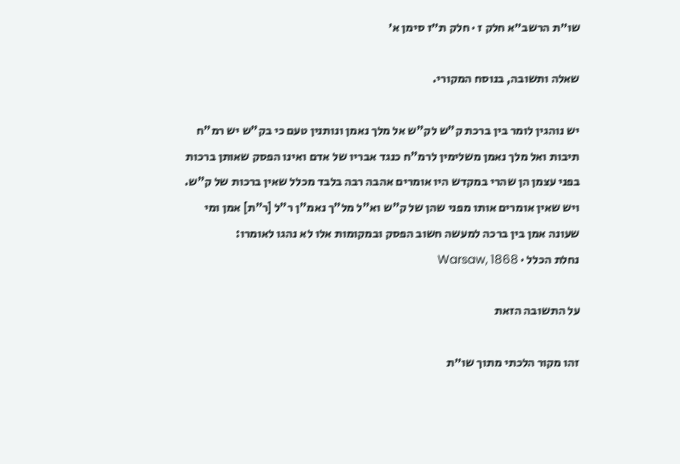שו״ת הרשב״א חלק ז · חלק ת״ז סימן א׳

שאלה ותשובה, בנוסח המקורי.

יש נוהגין לומר בין ברכת ק"ש לק"ש אל מלך נאמן ונותנין טעם כי בק"ש יש רמ"ח תיבות ואל מלך נאמן משלימין לרמ"ח כנגד אבריו של אדם ואינו הפסק שאותן ברכות בפני עצמן הן שהרי במקדש היו אומרים אהבה רבה בלבד מכלל שאין ברכות של ק"ש. ויש שאין אומרים אותו מפני שהן של ק"ש וא"ל מל"ך נאמ"ן ר"ל [ר"ת] אמן ומי שעונה אמן בין ברכה למעשה חשוב הפסק ובמקומות אלו לא נהגו לאומרו:
נחלת הכלל · Warsaw, 1868

על התשובה הזאת

זהו מקור הלכתי מתוך שו״ת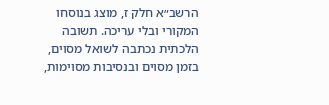הרשב״א חלק ז, מוצג בנוסחו המקורי ובלי עריכה. תשובה הלכתית נכתבה לשואל מסוים, בזמן מסוים ובנסיבות מסוימות,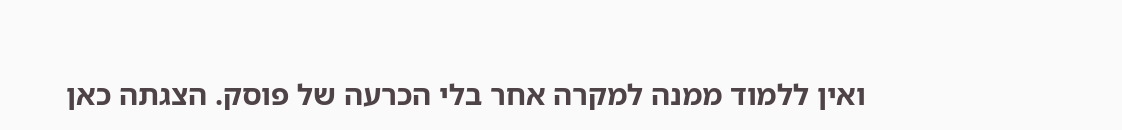ואין ללמוד ממנה למקרה אחר בלי הכרעה של פוסק. הצגתה כאן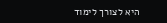היא לצורך לימוד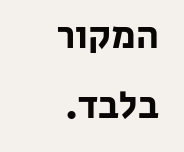המקור בלבד.